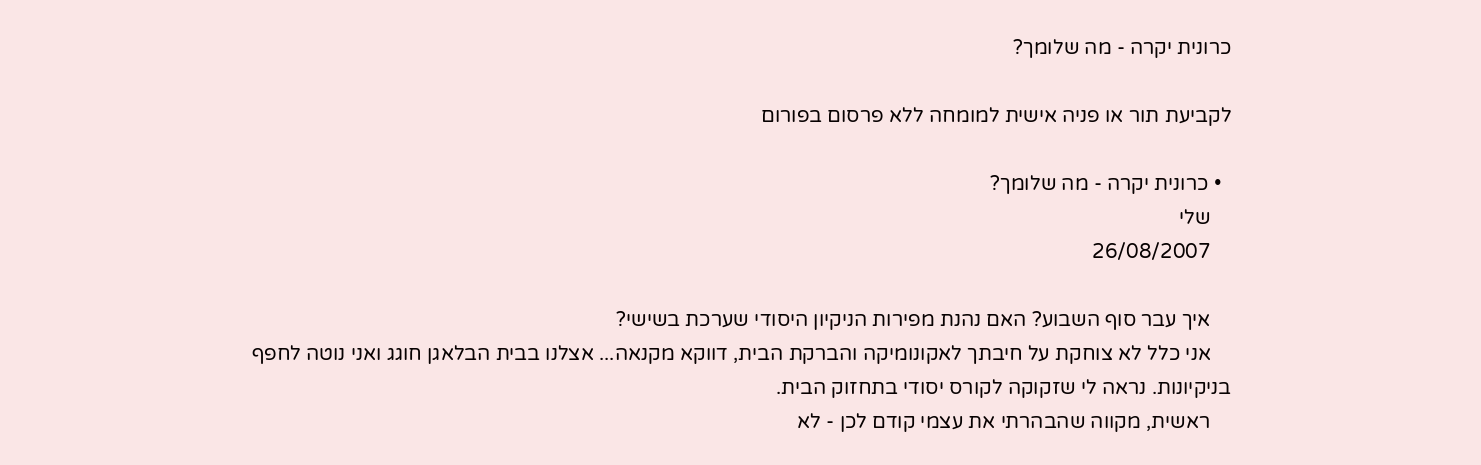כרונית יקרה - מה שלומך?

לקביעת תור או פניה אישית למומחה ללא פרסום בפורום

  • כרונית יקרה - מה שלומך?
    שלי
    26/08/2007

    איך עבר סוף השבוע? האם נהנת מפירות הניקיון היסודי שערכת בשישי?
    אני כלל לא צוחקת על חיבתך לאקונומיקה והברקת הבית, דווקא מקנאה... אצלנו בבית הבלאגן חוגג ואני נוטה לחפף בניקיונות. נראה לי שזקוקה לקורס יסודי בתחזוק הבית.
    ראשית, מקווה שהבהרתי את עצמי קודם לכן - לא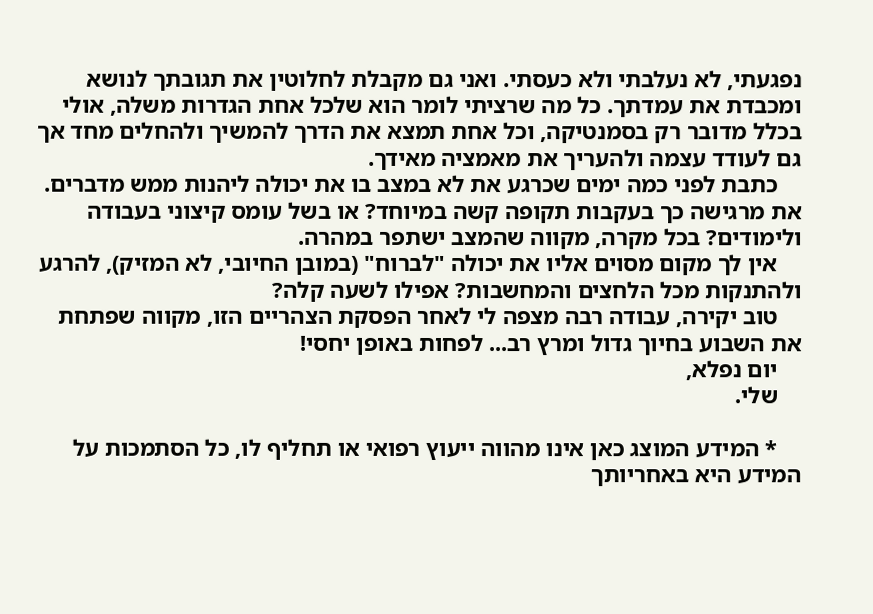נפגעתי, לא נעלבתי ולא כעסתי. ואני גם מקבלת לחלוטין את תגובתך לנושא ומכבדת את עמדתך. כל מה שרציתי לומר הוא שלכל אחת הגדרות משלה, אולי בכלל מדובר רק בסמנטיקה, וכל אחת תמצא את הדרך להמשיך ולהחלים מחד אך גם לעודד עצמה ולהעריך את מאמציה מאידך.
    כתבת לפני כמה ימים שכרגע את לא במצב בו את יכולה ליהנות ממש מדברים. את מרגישה כך בעקבות תקופה קשה במיוחד? או בשל עומס קיצוני בעבודה ולימודים? בכל מקרה, מקווה שהמצב ישתפר במהרה.
    אין לך מקום מסוים אליו את יכולה "לברוח" (במובן החיובי, לא המזיק), להרגע ולהתנקות מכל הלחצים והמחשבות? אפילו לשעה קלה?
    טוב יקירה, עבודה רבה מצפה לי לאחר הפסקת הצהריים הזו, מקווה שפתחת את השבוע בחיוך גדול ומרץ רב... לפחות באופן יחסי!
    יום נפלא,
    שלי.

    * המידע המוצג כאן אינו מהווה ייעוץ רפואי או תחליף לו, כל הסתמכות על המידע היא באחריותך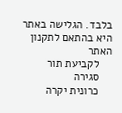בלבד. הגלישה באתר היא בהתאם לתקנון האתר
    לקביעת תור
    סגירה
    כרונית יקרה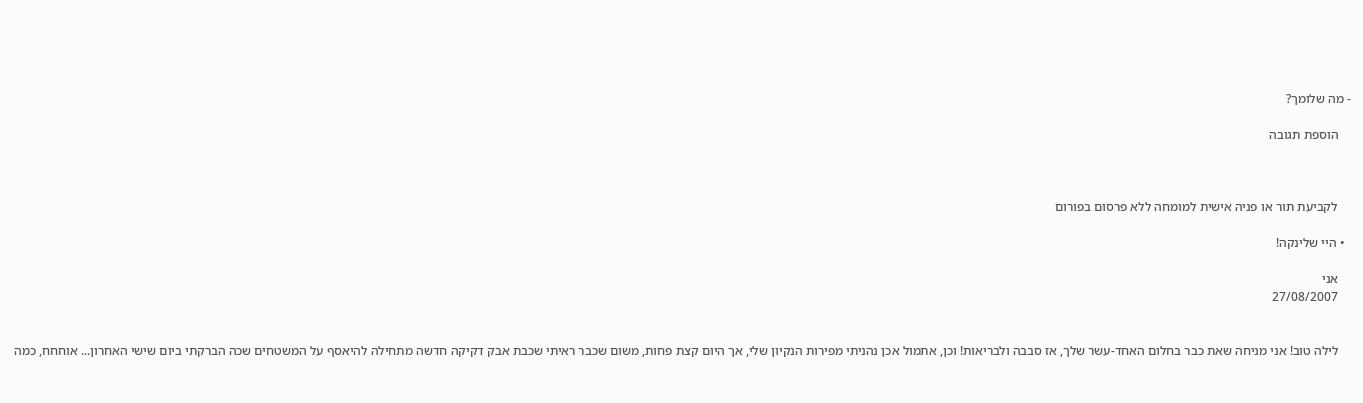- מה שלומך?

    הוספת תגובה



    לקביעת תור או פניה אישית למומחה ללא פרסום בפורום

  • היי שלינקה!

    אני
    27/08/2007


    לילה טוב! אני מניחה שאת כבר בחלום האחד-עשר שלך, אז סבבה ולבריאות! וכן, אתמול אכן נהניתי מפירות הנקיון שלי, אך היום קצת פחות, משום שכבר ראיתי שכבת אבק דקיקה חדשה מתחילה להיאסף על המשטחים שכה הברקתי ביום שישי האחרון... אוחחח, כמה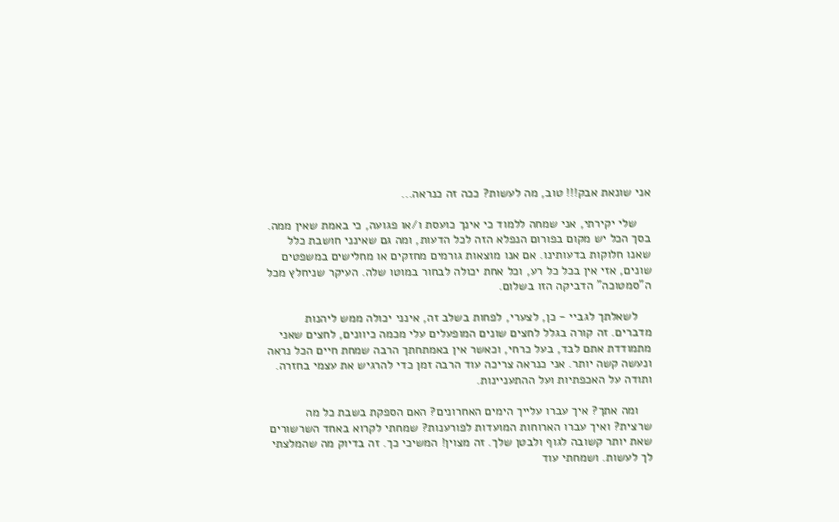אני שונאת אבק!!! טוב, מה לעשות? ככה זה כנראה...

    שלי יקירתי, אני שמחה ללמוד כי אינך כועסת ו/או פגועה, כי באמת שאין ממה. בסך הכל יש מקום בפורום הנפלא הזה לכל הדעות, ומה גם שאינני חושבת כלל שאנו חלוקות בדעותינו. אם אנו מוצאות גורמים מחזקים או מחלישים במשפטים שונים, אזי אין בכל כל רע, וכל אחת יכולה לבחור במוטו שלה. העיקר שניחלץ מכל ה"סמטוכה" הדביקה הזו בשלום.

    לשאלתך לגביי - כן, לצערי, לפחות בשלב זה, אינני יכולה ממש ליהנות מדברים. זה קורה בגלל לחצים שונים המופעלים עלי מכמה כיוונים, לחצים שאני מתמודדת אתם לבד, בעל כרחי, וכאשר אין באמתחתך הרבה שמחת חיים הכל נראה ונעשה קשה יותר. אני כנראה צריכה עוד הרבה זמן כדי להרגיש את עצמי בחזרה. ותודה על האכפתיות ועל ההתעניינות.

    ומה אתך? איך עברו עלייך הימים האחרונים? האם הספקת בשבת כל מה שרצית? ואיך עברו הארוחות המועדות לפורענות? שמחתי לקרוא באחד השרשורים שאת יותר קשובה לגוף ולבטן שלך. זה מצוין! המשיכי כך. זה בדיוק מה שהמלצתי לך לעשות. ושמחתי עוד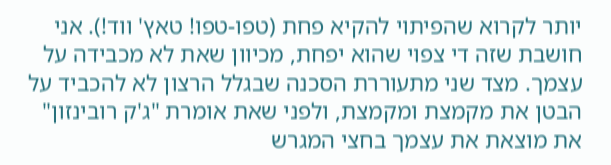יותר לקרוא שהפיתוי להקיא פחת (טפו-טפו! טאץ' ווד!). אני חושבת שזה די צפוי שהוא יפחת, מכיוון שאת לא מכבידה על עצמך. מצד שני מתעוררת הסכנה שבגלל הרצון לא להכביד על הבטן את מקמצת ומקמצת, ולפני שאת אומרת "ג'ק רובינזון" את מוצאת את עצמך בחצי המגרש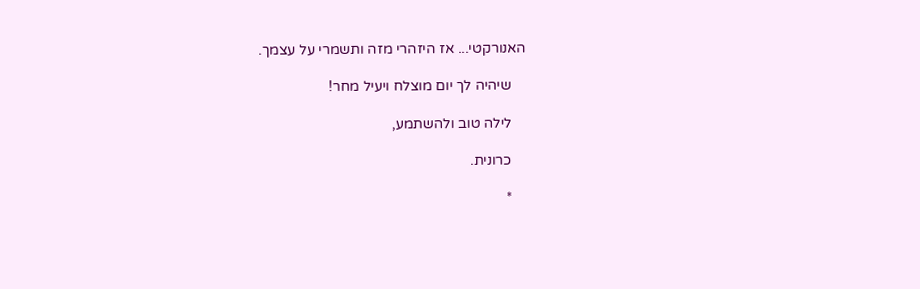האנורקטי... אז היזהרי מזה ותשמרי על עצמך.

    שיהיה לך יום מוצלח ויעיל מחר!

    לילה טוב ולהשתמע,

    כרונית.

    *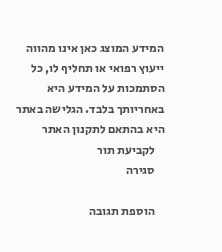המידע המוצג כאן אינו מהווה ייעוץ רפואי או תחליף לו, כל הסתמכות על המידע היא באחריותך בלבד. הגלישה באתר היא בהתאם לתקנון האתר
    לקביעת תור
    סגירה

    הוספת תגובה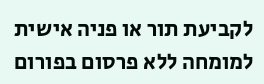לקביעת תור או פניה אישית למומחה ללא פרסום בפורום